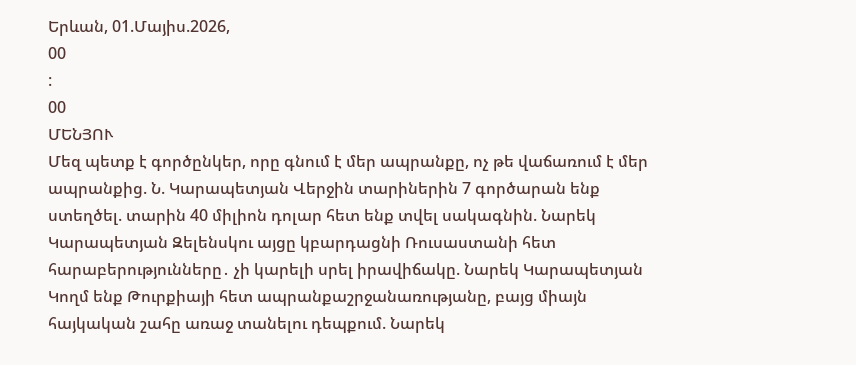Երևան, 01.Մայիս.2026,
00
:
00
ՄԵՆՅՈՒ
Մեզ պետք է գործընկեր, որը գնում է մեր ապրանքը, ոչ թե վաճառում է մեր ապրանքից. Ն. Կարապետյան Վերջին տարիներին 7 գործարան ենք ստեղծել. տարին 40 միլիոն դոլար հետ ենք տվել սակագնին. Նարեկ Կարապետյան Զելենսկու այցը կբարդացնի Ռուսաստանի հետ հարաբերությունները․ չի կարելի սրել իրավիճակը. Նարեկ Կարապետյան Կողմ ենք Թուրքիայի հետ ապրանքաշրջանառությանը, բայց միայն հայկական շահը առաջ տանելու դեպքում. Նարեկ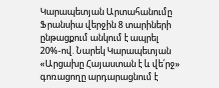Կարապետյան Արտահանումը Ֆրանսիա վերջին 8 տարիների ընթացքում անկում է ապրել 20%-ով. Նարեկ Կարապետյան «Արցախը Հայաստան է և վե՛րջ» գոռացողը արդարացնում է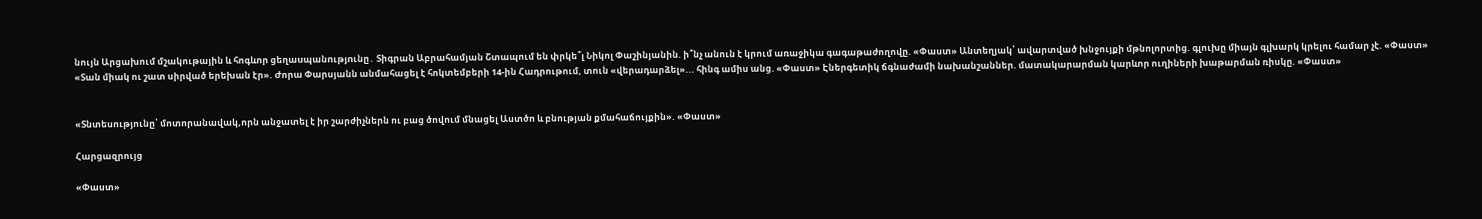նույն Արցախում մշակութային և հոգևոր ցեղաuպանnւթյnւնը․ Տիգրան Աբրահամյան Շտապում են փրկե՞լ Նիկոլ Փաշինյանին. ի՞նչ անուն է կրում առաջիկա գագաթաժողովը. «Փաստ» Անտեղյակ՝ ավարտված խնջույքի մթնոլորտից. գլուխը միայն գլխարկ կրելու համար չէ. «Փաստ» «Տան միակ ու շատ սիրված երեխան էր». Ժորա Փարսյանն անմահացել է հոկտեմբերի 14-ին Հադրութում, տուն «վերադարձել»... հինգ ամիս անց. «Փաստ» Էներգետիկ ճգնաժամի նախանշաններ. մատակարարման կարևոր ուղիների խաթարման ռիսկը. «Փաստ»


«Տնտեսությունը՝ մոտորանավակ,որն անջատել է իր շարժիչներն ու բաց ծովում մնացել Աստծո և բնության քմահաճույքին». «Փաստ»

Հարցազրույց

«Փաստ»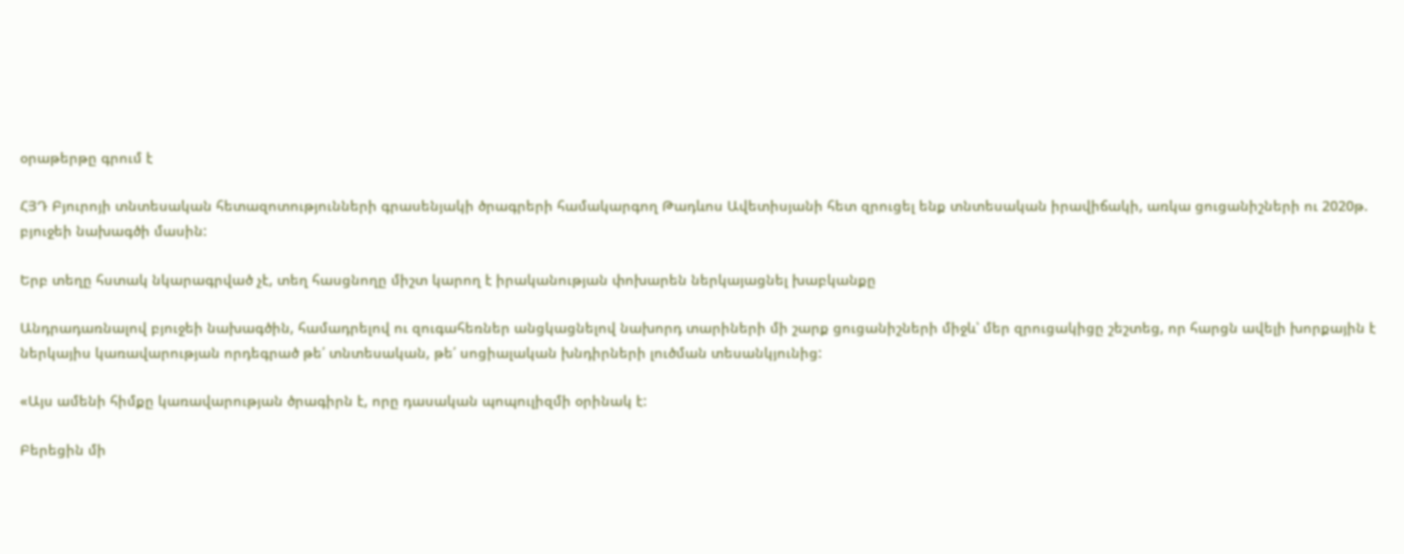օրաթերթը գրում է

ՀՅԴ Բյուրոյի տնտեսական հետազոտությունների գրասենյակի ծրագրերի համակարգող Թադևոս Ավետիսյանի հետ զրուցել ենք տնտեսական իրավիճակի, առկա ցուցանիշների ու 2020թ. բյուջեի նախագծի մասին:

Երբ տեղը հստակ նկարագրված չէ, տեղ հասցնողը միշտ կարող է իրականության փոխարեն ներկայացնել խաբկանքը

Անդրադառնալով բյուջեի նախագծին, համադրելով ու զուգահեռներ անցկացնելով նախորդ տարիների մի շարք ցուցանիշների միջև՝ մեր զրուցակիցը շեշտեց, որ հարցն ավելի խորքային է ներկայիս կառավարության որդեգրած թե՛ տնտեսական, թե՛ սոցիալական խնդիրների լուծման տեսանկյունից:

«Այս ամենի հիմքը կառավարության ծրագիրն է, որը դասական պոպուլիզմի օրինակ է:

Բերեցին մի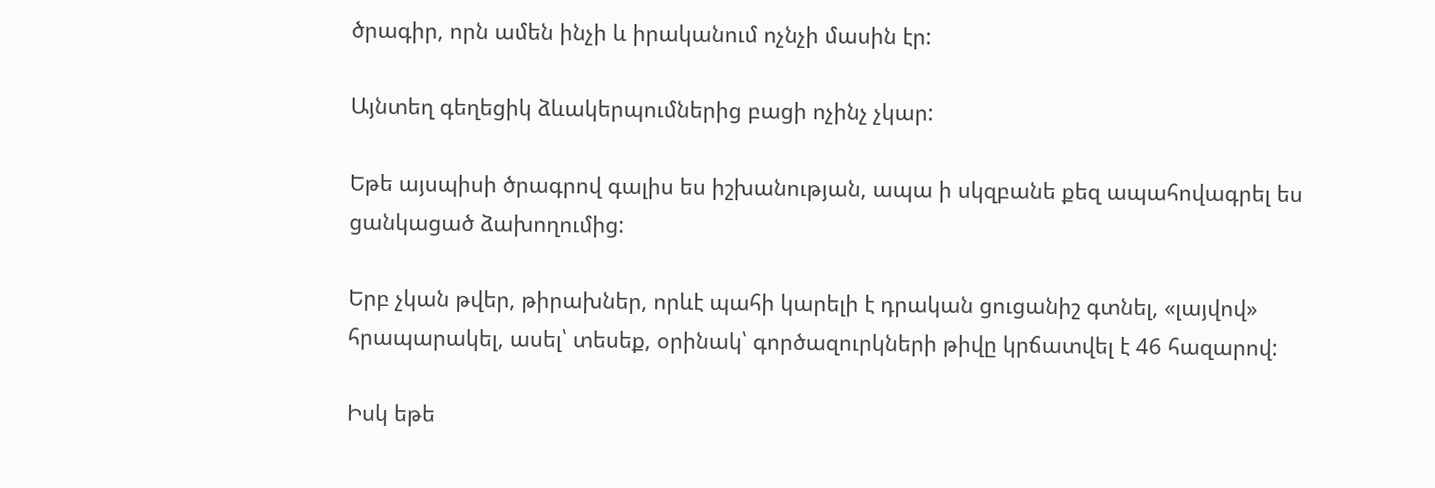ծրագիր, որն ամեն ինչի և իրականում ոչնչի մասին էր:

Այնտեղ գեղեցիկ ձևակերպումներից բացի ոչինչ չկար:

Եթե այսպիսի ծրագրով գալիս ես իշխանության, ապա ի սկզբանե քեզ ապահովագրել ես ցանկացած ձախողումից:

Երբ չկան թվեր, թիրախներ, որևէ պահի կարելի է դրական ցուցանիշ գտնել, «լայվով» հրապարակել, ասել՝ տեսեք, օրինակ՝ գործազուրկների թիվը կրճատվել է 46 հազարով:

Իսկ եթե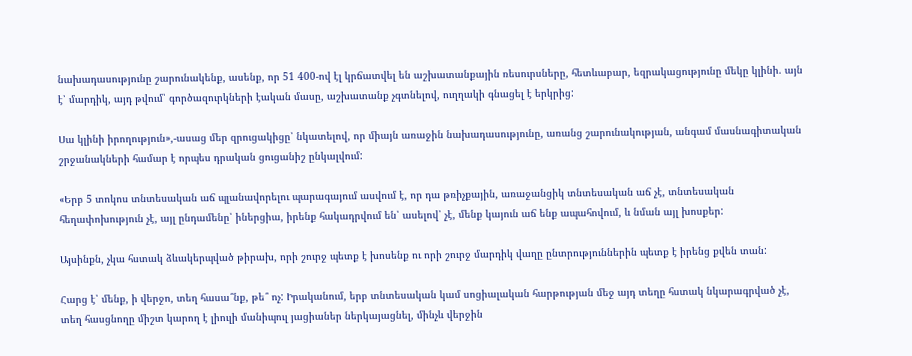նախադասությունը շարունակենք, ասենք, որ 51 400-ով էլ կրճատվել են աշխատանքային ռեսուրսները, հետևաբար, եզրակացությունը մեկը կլինի. այն է՝ մարդիկ, այդ թվում՝ գործազուրկների էական մասը, աշխատանք չգտնելով, ուղղակի գնացել է երկրից:

Սա կլինի իրողություն»,-ասաց մեր զրուցակիցը՝ նկատելով, որ միայն առաջին նախադասությունը, առանց շարունակության, անգամ մասնագիտական շրջանակների համար է որպես դրական ցուցանիշ ընկալվում:

«Երբ 5 տոկոս տնտեսական աճ պլանավորելու պարագայում ասվում է, որ դա թռիչքային, առաջանցիկ տնտեսական աճ չէ, տնտեսական հեղափոխություն չէ, այլ ընդամենը՝ իներցիա, իրենք հակադրվում են՝ ասելով՝ չէ, մենք կայուն աճ ենք ապահովում, և նման այլ խոսքեր:

Այսինքն, չկա հստակ ձևակերպված թիրախ, որի շուրջ պետք է խոսենք ու որի շուրջ մարդիկ վաղը ընտրություններին պետք է իրենց քվեն տան:

Հարց է՝ մենք, ի վերջո, տեղ հասա՞նք, թե՞ ոչ: Իրականում, երբ տնտեսական կամ սոցիալական հարթության մեջ այդ տեղը հստակ նկարագրված չէ, տեղ հասցնողը միշտ կարող է լիուլի մանիպուլ յացիաներ ներկայացնել, մինչև վերջին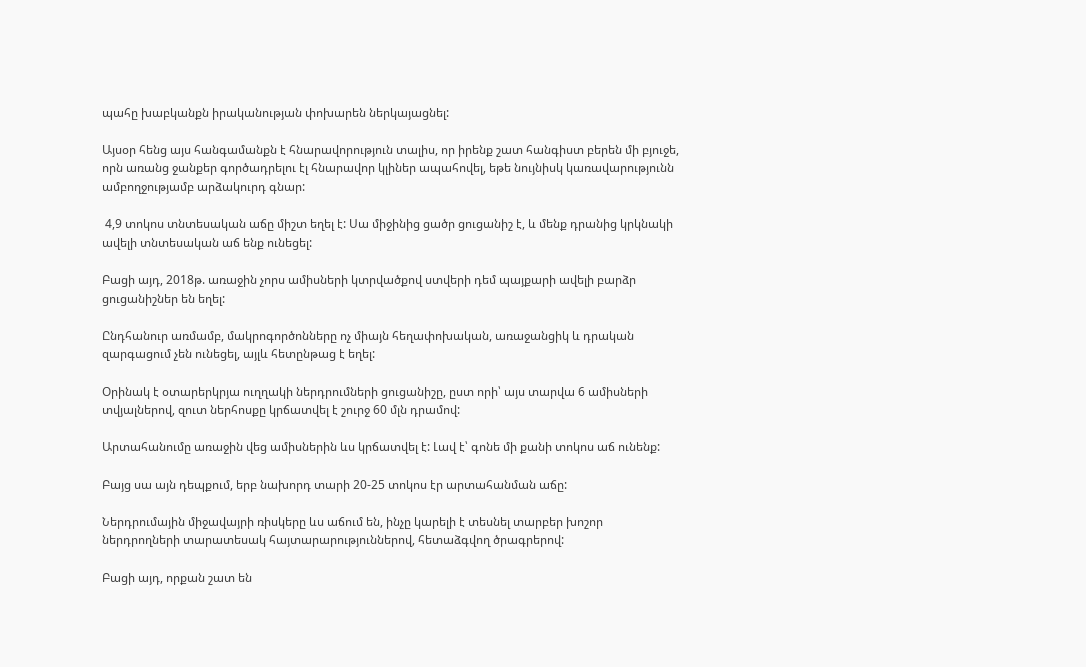պահը խաբկանքն իրականության փոխարեն ներկայացնել:

Այսօր հենց այս հանգամանքն է հնարավորություն տալիս, որ իրենք շատ հանգիստ բերեն մի բյուջե, որն առանց ջանքեր գործադրելու էլ հնարավոր կլիներ ապահովել, եթե նույնիսկ կառավարությունն ամբողջությամբ արձակուրդ գնար:

 4,9 տոկոս տնտեսական աճը միշտ եղել է: Սա միջինից ցածր ցուցանիշ է, և մենք դրանից կրկնակի ավելի տնտեսական աճ ենք ունեցել:

Բացի այդ, 2018թ. առաջին չորս ամիսների կտրվածքով ստվերի դեմ պայքարի ավելի բարձր ցուցանիշներ են եղել:

Ընդհանուր առմամբ, մակրոգործոնները ոչ միայն հեղափոխական, առաջանցիկ և դրական զարգացում չեն ունեցել, այլև հետընթաց է եղել:

Օրինակ է օտարերկրյա ուղղակի ներդրումների ցուցանիշը, ըստ որի՝ այս տարվա 6 ամիսների տվյալներով, զուտ ներհոսքը կրճատվել է շուրջ 60 մլն դրամով:

Արտահանումը առաջին վեց ամիսներին ևս կրճատվել է: Լավ է՝ գոնե մի քանի տոկոս աճ ունենք:

Բայց սա այն դեպքում, երբ նախորդ տարի 20-25 տոկոս էր արտահանման աճը:

Ներդրումային միջավայրի ռիսկերը ևս աճում են, ինչը կարելի է տեսնել տարբեր խոշոր ներդրողների տարատեսակ հայտարարություններով, հետաձգվող ծրագրերով:

Բացի այդ, որքան շատ են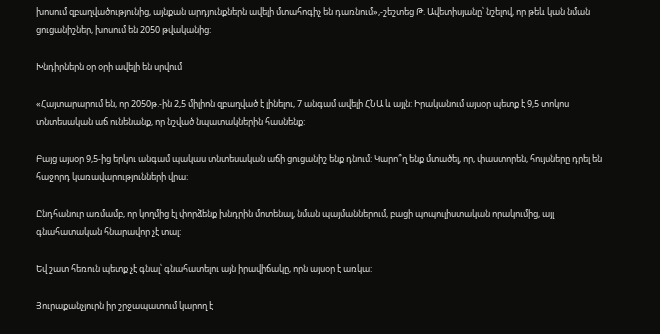խոսում զբաղվածությունից, այնքան արդյունքներն ավելի մտահոգիչ են դառնում»,-շեշտեց Թ. Ավետիսյանը՝ նշելով, որ թեև կան նման ցուցանիշներ, խոսում են 2050 թվականից:

Խնդիրներն օր օրի ավելի են սրվում

«Հայտարարում են, որ 2050թ.-ին 2,5 միլիոն զբաղված է լինելու, 7 անգամ ավելի ՀՆԱ և այլն: Իրականում այսօր պետք է 9,5 տոկոս տնտեսական աճ ունենանք, որ նշված նպատակներին հասնենք:

Բայց այսօր 9,5-ից երկու անգամ պակաս տնտեսական աճի ցուցանիշ ենք դնում: Կարո՞ղ ենք մտածել, որ, փաստորեն, հույսները դրել են հաջորդ կառավարությունների վրա:

Ընդհանուր առմամբ, որ կողմից էլ փորձենք խնդրին մոտենալ, նման պայմաններում, բացի պոպուլիստական որակումից, այլ գնահատական հնարավոր չէ տալ:

Եվ շատ հեռուն պետք չէ գնալ՝ գնահատելու այն իրավիճակը, որն այսօր է առկա:

Յուրաքանչյուրն իր շրջապատում կարող է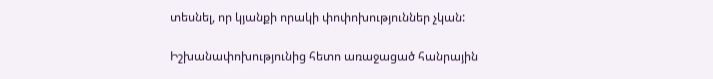տեսնել, որ կյանքի որակի փոփոխություններ չկան:

Իշխանափոխությունից հետո առաջացած հանրային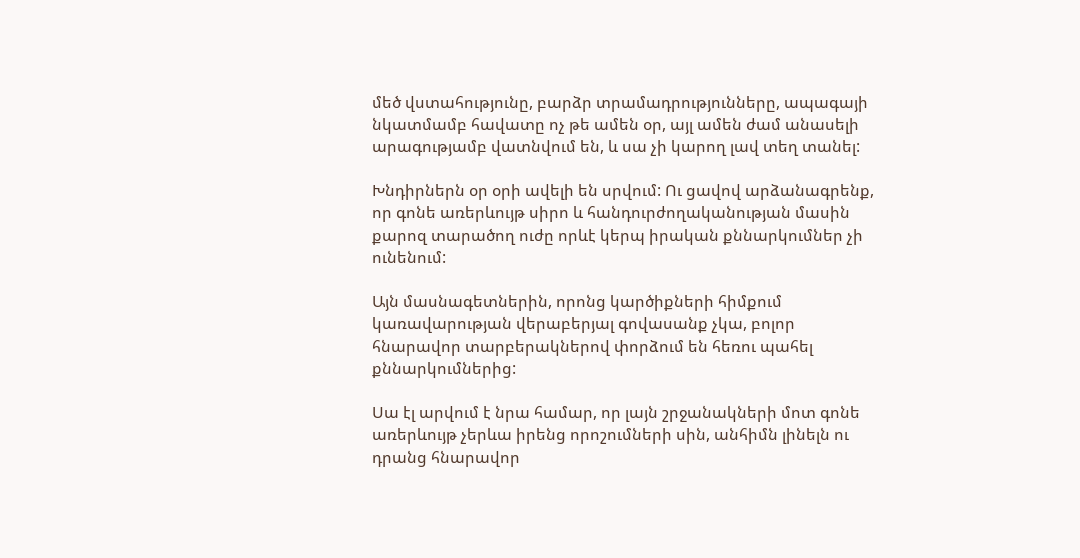մեծ վստահությունը, բարձր տրամադրությունները, ապագայի նկատմամբ հավատը ոչ թե ամեն օր, այլ ամեն ժամ անասելի արագությամբ վատնվում են, և սա չի կարող լավ տեղ տանել:

Խնդիրներն օր օրի ավելի են սրվում: Ու ցավով արձանագրենք, որ գոնե առերևույթ սիրո և հանդուրժողականության մասին քարոզ տարածող ուժը որևէ կերպ իրական քննարկումներ չի ունենում:

Այն մասնագետներին, որոնց կարծիքների հիմքում կառավարության վերաբերյալ գովասանք չկա, բոլոր հնարավոր տարբերակներով փորձում են հեռու պահել քննարկումներից:

Սա էլ արվում է նրա համար, որ լայն շրջանակների մոտ գոնե առերևույթ չերևա իրենց որոշումների սին, անհիմն լինելն ու դրանց հնարավոր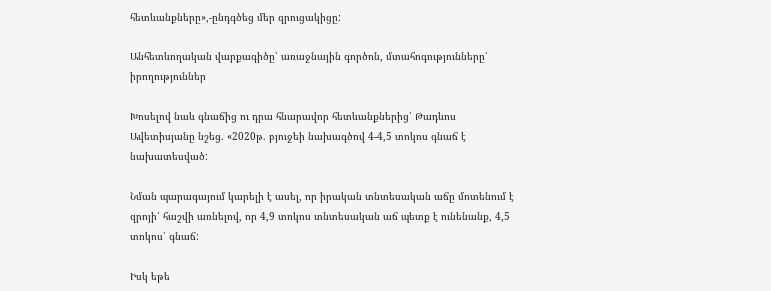հետևանքները»,-ընդգծեց մեր զրուցակիցը:

Անհետևողական վարքագիծը՝ առաջնային գործոն, մտահոգությունները՝ իրողություններ

Խոսելով նաև գնաճից ու դրա հնարավոր հետևանքներից՝ Թադևոս Ավետիսյանը նշեց. «2020թ. բյուջեի նախագծով 4-4,5 տոկոս գնաճ է նախատեսված:

Նման պարագայում կարելի է ասել, որ իրական տնտեսական աճը մոտենում է զրոյի՝ հաշվի առնելով, որ 4,9 տոկոս տնտեսական աճ պետք է ունենանք, 4,5 տոկոս՝ գնաճ:

Իսկ եթե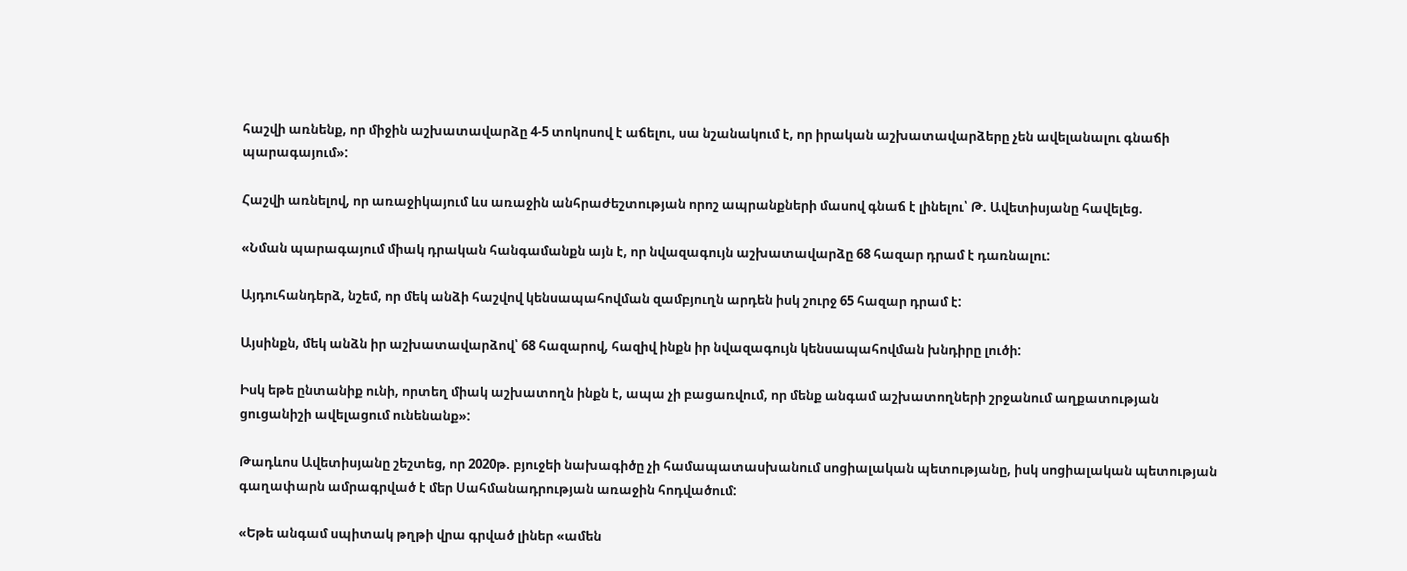հաշվի առնենք, որ միջին աշխատավարձը 4-5 տոկոսով է աճելու, սա նշանակում է, որ իրական աշխատավարձերը չեն ավելանալու գնաճի պարագայում»:

Հաշվի առնելով, որ առաջիկայում ևս առաջին անհրաժեշտության որոշ ապրանքների մասով գնաճ է լինելու՝ Թ. Ավետիսյանը հավելեց.

«Նման պարագայում միակ դրական հանգամանքն այն է, որ նվազագույն աշխատավարձը 68 հազար դրամ է դառնալու:

Այդուհանդերձ, նշեմ, որ մեկ անձի հաշվով կենսապահովման զամբյուղն արդեն իսկ շուրջ 65 հազար դրամ է:

Այսինքն, մեկ անձն իր աշխատավարձով՝ 68 հազարով, հազիվ ինքն իր նվազագույն կենսապահովման խնդիրը լուծի:

Իսկ եթե ընտանիք ունի, որտեղ միակ աշխատողն ինքն է, ապա չի բացառվում, որ մենք անգամ աշխատողների շրջանում աղքատության ցուցանիշի ավելացում ունենանք»:

Թադևոս Ավետիսյանը շեշտեց, որ 2020թ. բյուջեի նախագիծը չի համապատասխանում սոցիալական պետությանը, իսկ սոցիալական պետության գաղափարն ամրագրված է մեր Սահմանադրության առաջին հոդվածում:

«Եթե անգամ սպիտակ թղթի վրա գրված լիներ «ամեն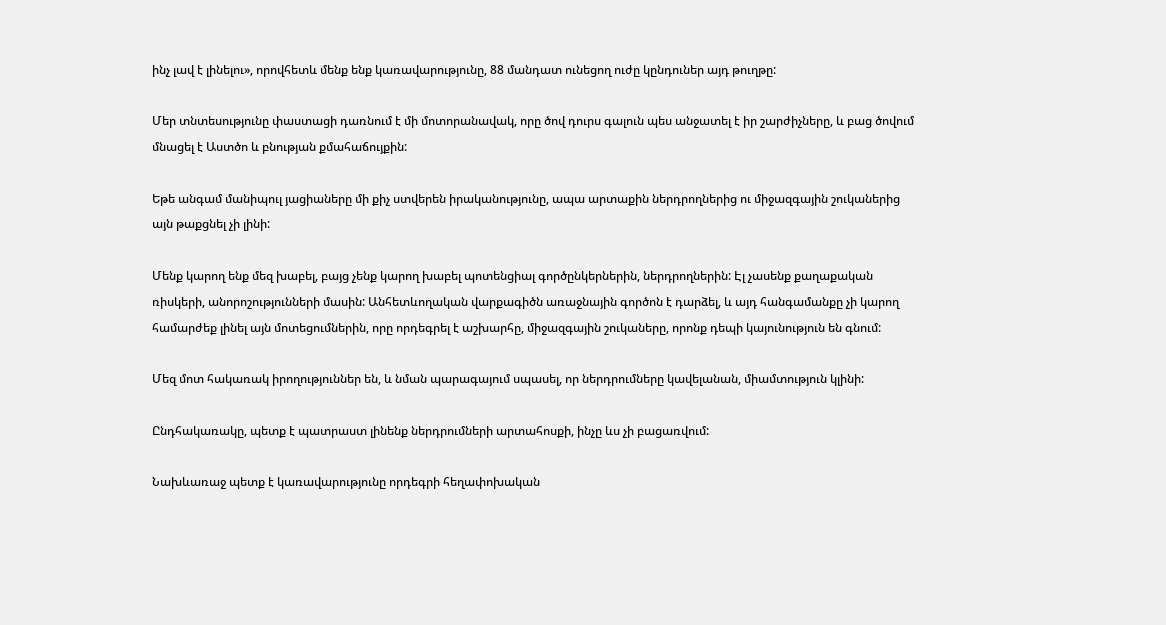ինչ լավ է լինելու», որովհետև մենք ենք կառավարությունը, 88 մանդատ ունեցող ուժը կընդուներ այդ թուղթը:

Մեր տնտեսությունը փաստացի դառնում է մի մոտորանավակ, որը ծով դուրս գալուն պես անջատել է իր շարժիչները, և բաց ծովում մնացել է Աստծո և բնության քմահաճույքին:

Եթե անգամ մանիպուլ յացիաները մի քիչ ստվերեն իրականությունը, ապա արտաքին ներդրողներից ու միջազգային շուկաներից այն թաքցնել չի լինի:

Մենք կարող ենք մեզ խաբել, բայց չենք կարող խաբել պոտենցիալ գործընկերներին, ներդրողներին: Էլ չասենք քաղաքական ռիսկերի, անորոշությունների մասին: Անհետևողական վարքագիծն առաջնային գործոն է դարձել, և այդ հանգամանքը չի կարող համարժեք լինել այն մոտեցումներին, որը որդեգրել է աշխարհը, միջազգային շուկաները, որոնք դեպի կայունություն են գնում:

Մեզ մոտ հակառակ իրողություններ են, և նման պարագայում սպասել, որ ներդրումները կավելանան, միամտություն կլինի:

Ընդհակառակը, պետք է պատրաստ լինենք ներդրումների արտահոսքի, ինչը ևս չի բացառվում:

Նախևառաջ պետք է կառավարությունը որդեգրի հեղափոխական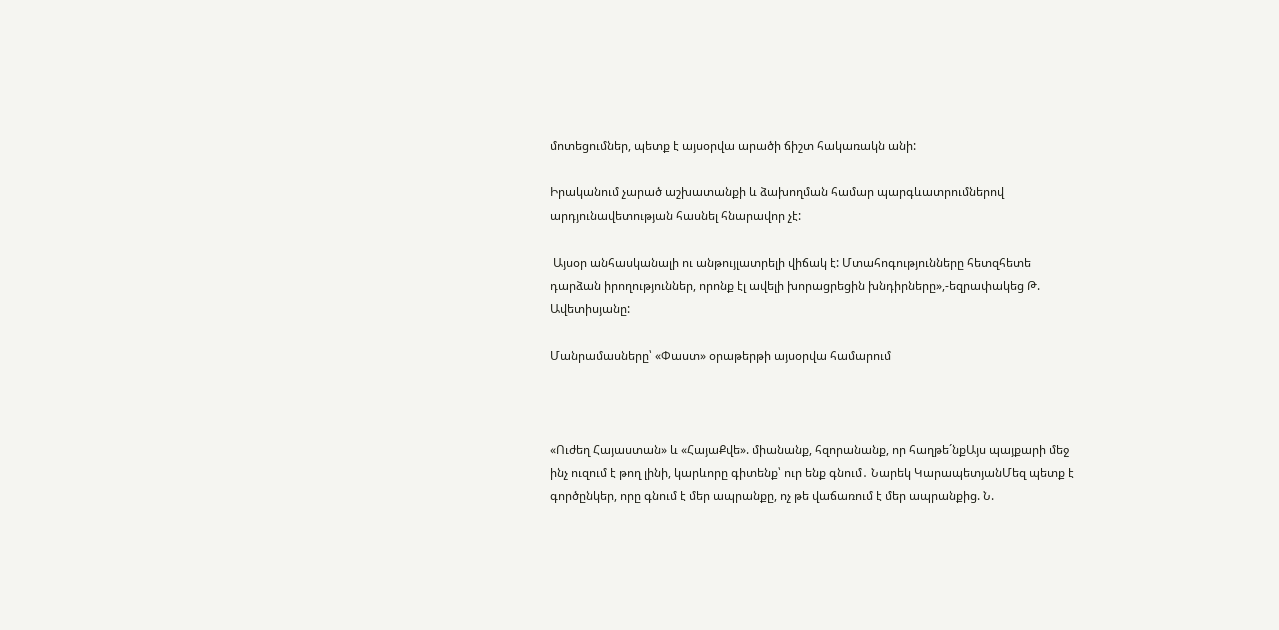մոտեցումներ, պետք է այսօրվա արածի ճիշտ հակառակն անի:

Իրականում չարած աշխատանքի և ձախողման համար պարգևատրումներով արդյունավետության հասնել հնարավոր չէ:

 Այսօր անհասկանալի ու անթույլատրելի վիճակ է: Մտահոգությունները հետզհետե դարձան իրողություններ, որոնք էլ ավելի խորացրեցին խնդիրները»,-եզրափակեց Թ. Ավետիսյանը:

Մանրամասները՝ «Փաստ» օրաթերթի այսօրվա համարում



«Ուժեղ Հայաստան» և «ՀայաՔվե». միանանք, հզորանանք, որ հաղթե´նքԱյս պայքարի մեջ ինչ ուզում է թող լինի, կարևորը գիտենք՝ ուր ենք գնում․ Նարեկ ԿարապետյանՄեզ պետք է գործընկեր, որը գնում է մեր ապրանքը, ոչ թե վաճառում է մեր ապրանքից. Ն.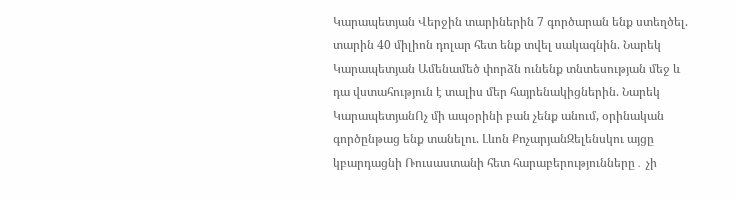Կարապետյան Վերջին տարիներին 7 գործարան ենք ստեղծել. տարին 40 միլիոն դոլար հետ ենք տվել սակագնին. Նարեկ Կարապետյան Ամենամեծ փորձն ունենք տնտեսության մեջ և դա վստահություն է տալիս մեր հայրենակիցներին. Նարեկ ԿարապետյանՈչ մի ապօրինի բան չենք անում, օրինական գործընթաց ենք տանելու. Լևոն ՔոչարյանԶելենսկու այցը կբարդացնի Ռուսաստանի հետ հարաբերությունները․ չի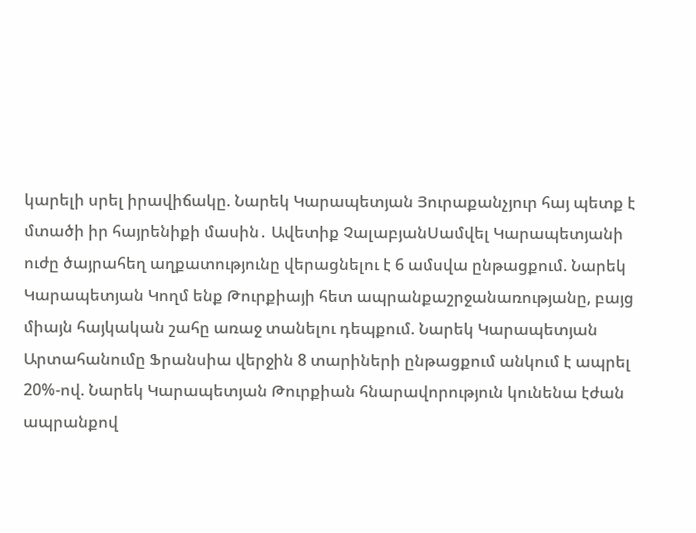կարելի սրել իրավիճակը. Նարեկ Կարապետյան Յուրաքանչյուր հայ պետք է մտածի իր հայրենիքի մասին․ Ավետիք ՉալաբյանՍամվել Կարապետյանի ուժը ծայրահեղ աղքատությունը վերացնելու է 6 ամսվա ընթացքում. Նարեկ Կարապետյան Կողմ ենք Թուրքիայի հետ ապրանքաշրջանառությանը, բայց միայն հայկական շահը առաջ տանելու դեպքում. Նարեկ Կարապետյան Արտահանումը Ֆրանսիա վերջին 8 տարիների ընթացքում անկում է ապրել 20%-ով. Նարեկ Կարապետյան Թուրքիան հնարավորություն կունենա էժան ապրանքով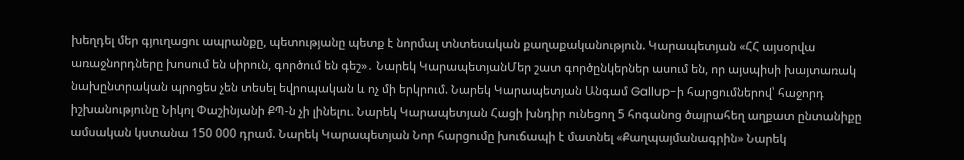խեղդել մեր գյուղացու ապրանքը, պետությանը պետք է նորմալ տնտեսական քաղաքականություն. Կարապետյան «ՀՀ այսօրվա առաջնորդները խոսում են սիրուն, գործում են գեշ»․ Նարեկ ԿարապետյանՄեր շատ գործընկերներ ասում են, որ այսպիսի խայտառակ նախընտրական պրոցես չեն տեսել եվրոպական և ոչ մի երկրում. Նարեկ Կարապետյան Անգամ Gallup-ի հարցումներով՝ հաջորդ իշխանությունը Նիկոլ Փաշինյանի ՔՊ-ն չի լինելու. Նարեկ Կարապետյան Հացի խնդիր ունեցող 5 հոգանոց ծայրահեղ աղքատ ընտանիքը ամսական կստանա 150 000 դրամ. Նարեկ Կարապետյան Նոր հարցումը խուճապի է մատնել «Քաղպայմանագրին» Նարեկ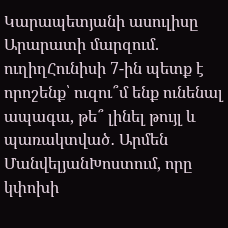Կարապետյանի ասուլիսը Արարատի մարզում. ուղիղՀունիսի 7-ին պետք է որոշենք՝ ուզու՞մ ենք ունենալ ապագա, թե՞ լինել թույլ և պառակտված․ Արմեն ՄանվելյանԽոստում, որը կփոխի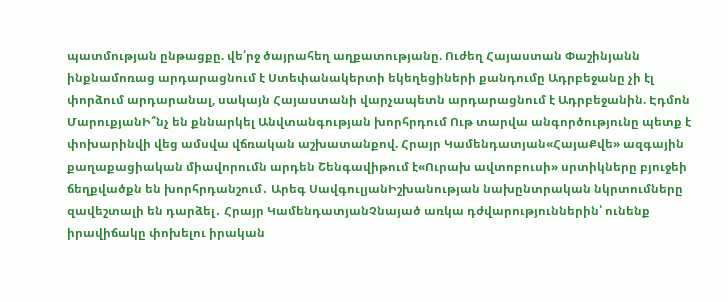պատմության ընթացքը. վե՛րջ ծայրահեղ աղքատությանը. Ուժեղ Հայաստան Փաշինյանն ինքնամոռաց արդարացնում է Ստեփանակերտի եկեղեցիների քանդումը Ադրբեջանը չի էլ փորձում արդարանալ, սակայն Հայաստանի վարչապետն արդարացնում է Ադրբեջանին. Էդմոն ՄարուքյանԻ՞նչ են քննարկել Անվտանգության խորհրդում Ութ տարվա անգործությունը պետք է փոխարինվի վեց ամսվա վճռական աշխատանքով. Հրայր Կամենդատյան«ՀայաՔվե» ազգային քաղաքացիական միավորումն արդեն Շենգավիթում է«Ուրախ ավտոբուսի» սրտիկները բյուջեի ճեղքվածքն են խորհրդանշում․ Արեգ ՍավգուլյանԻշխանության նախընտրական նկրտումները զավեշտալի են դարձել․ Հրայր ԿամենդատյանՉնայած առկա դժվարություններին՝ ունենք իրավիճակը փոխելու իրական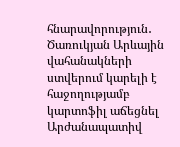հնարավորություն․ Ծառուկյան Արևային վահանակների ստվերում կարելի է հաջողությամբ կարտոֆիլ աճեցնել Արժանապատիվ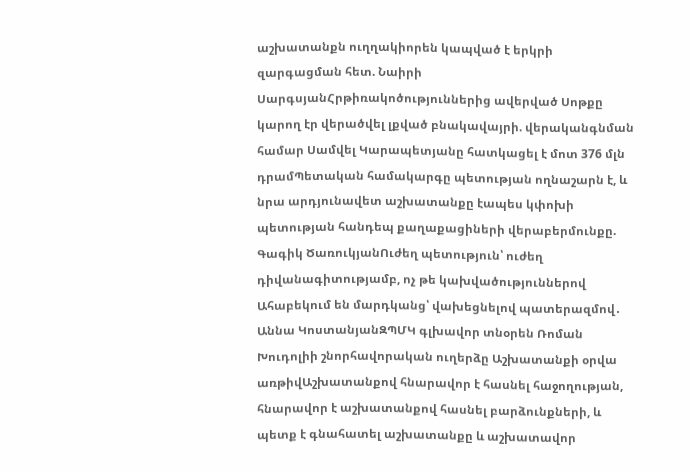աշխատանքն ուղղակիորեն կապված է երկրի զարգացման հետ. Նաիրի ՍարգսյանՀրթիռակոծություններից ավերված Սոթքը կարող էր վերածվել լքված բնակավայրի. վերականգնման համար Սամվել Կարապետյանը հատկացել է մոտ 376 մլն դրամՊետական համակարգը պետության ողնաշարն է, և նրա արդյունավետ աշխատանքը էապես կփոխի պետության հանդեպ քաղաքացիների վերաբերմունքը. Գագիկ ԾառուկյանՈւժեղ պետություն՝ ուժեղ դիվանագիտությամբ, ոչ թե կախվածություններով Ահաբեկում են մարդկանց՝ վախեցնելով պատերազմով․ Աննա ԿոստանյանԶՊՄԿ գլխավոր տնօրեն Ռոման Խուդոլիի շնորհավորական ուղերձը Աշխատանքի օրվա առթիվԱշխատանքով հնարավոր է հասնել հաջողության, հնարավոր է աշխատանքով հասնել բարձունքների, և պետք է գնահատել աշխատանքը և աշխատավոր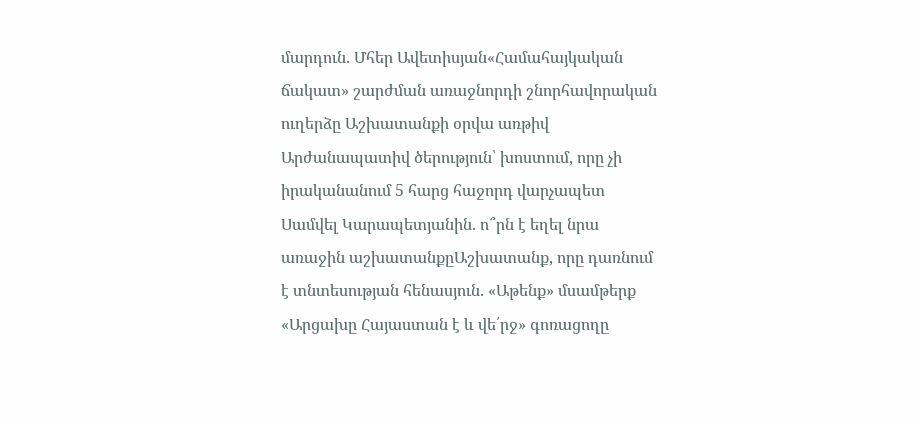մարդուն. Մհեր Ավետիսյան«Համահայկական ճակատ» շարժման առաջնորդի շնորհավորական ուղերձը Աշխատանքի օրվա առթիվ Արժանապատիվ ծերություն՝ խոստում, որը չի իրականանում 5 հարց հաջորդ վարչապետ Սամվել Կարապետյանին. ո՞րն է եղել նրա առաջին աշխատանքըԱշխատանք, որը դառնում է տնտեսության հենասյուն. «Աթենք» մսամթերք «Արցախը Հայաստան է և վե՛րջ» գոռացողը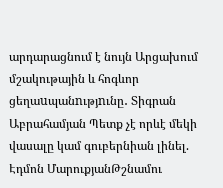արդարացնում է նույն Արցախում մշակութային և հոգևոր ցեղաuպանnւթյnւնը․ Տիգրան Աբրահամյան Պետք չէ որևէ մեկի վասալը կամ գուբերնիան լինել. Էդմոն ՄարուքյանԹշնամու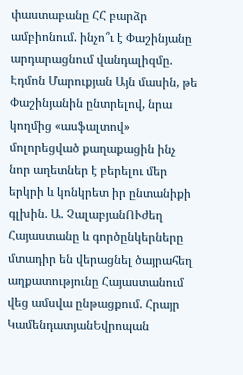փաստաբանը ՀՀ բարձր ամբիոնում. ինչո՞ւ է Փաշինյանը արդարացնում վանդալիզմը. Էդմոն Մարուքյան Այն մասին, թե Փաշինյանին ընտրելով, նրա կողմից «ասֆալտով» մոլորեցված քաղաքացին ինչ նոր աղետներ է բերելու մեր երկրի և կոնկրետ իր ընտանիքի գլխին. Ա. ՉալաբյանՈՒժեղ Հայաստանը և գործընկերները մտադիր են վերացնել ծայրահեղ աղքատությունը Հայաստանում վեց ամսվա ընթացքում. Հրայր ԿամենդատյանԵվրոպան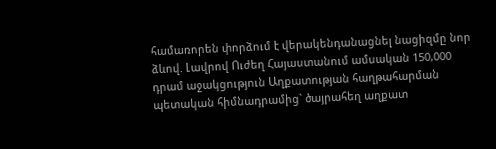համառորեն փորձում է վերակենդանացնել նացիզմը նոր ձևով. Լավրով Ուժեղ Հայաստանում ամսական 150,000 դրամ աջակցություն Աղքատության հաղթահարման պետական հիմնադրամից` ծայրահեղ աղքատ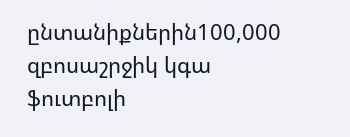ընտանիքներին100,000 զբոսաշրջիկ կգա ֆուտբոլի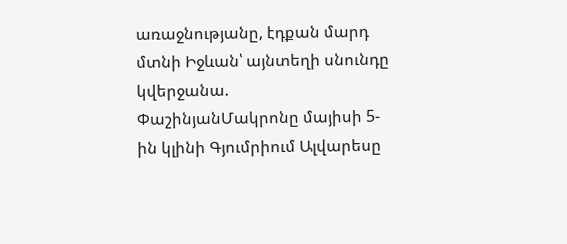առաջնությանը, էդքան մարդ մտնի Իջևան՝ այնտեղի սնունդը կվերջանա. ՓաշինյանՄակրոնը մայիսի 5-ին կլինի Գյումրիում Ալվարեսը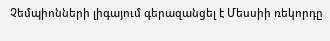Չեմպիոնների լիգայում գերազանցել է Մեսսիի ռեկորդը